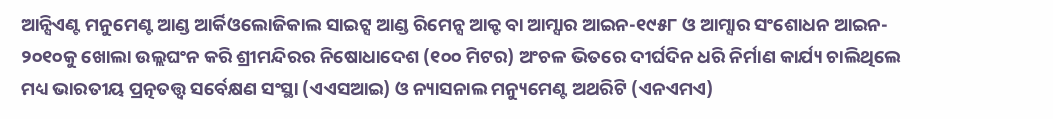ଆନ୍ସିଏଣ୍ଟ ମନୁମେଣ୍ଟ ଆଣ୍ଡ ଆର୍କିଓଲୋଜିକାଲ ସାଇଟ୍ସ ଆଣ୍ଡ ରିମେନ୍ସ ଆକ୍ଟ ବା ଆମ୍ସାର ଆଇନ-୧୯୫୮ ଓ ଆମ୍ସାର ସଂଶୋଧନ ଆଇନ- ୨୦୧୦କୁ ଖୋଲା ଉଲ୍ଲଘଂନ କରି ଶ୍ରୀମନ୍ଦିରର ନିଷୋଧାଦେଶ (୧୦୦ ମିଟର) ଅଂଚଳ ଭିତରେ ଦୀର୍ଘଦିନ ଧରି ନିର୍ମାଣ କାର୍ଯ୍ୟ ଚାଲିଥିଲେ ମଧ୍ୟ ଭାରତୀୟ ପ୍ରତ୍ନତତ୍ତ୍ୱ ସର୍ବେକ୍ଷଣ ସଂସ୍ଥା (ଏଏସଆଇ) ଓ ନ୍ୟାସନାଲ ମନ୍ୟୁମେଣ୍ଟ ଅଥରିଟି (ଏନଏମଏ)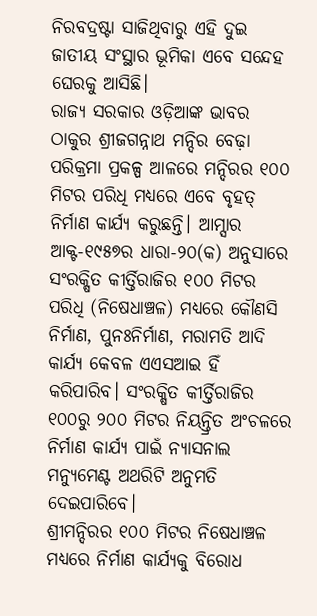ନିରବଦ୍ରଷ୍ଟା ସାଜିଥିବାରୁ ଏହି ଦୁଇ ଜାତୀୟ ସଂସ୍ଥାର ଭୂମିକା ଏବେ ସନ୍ଦେହ ଘେରକୁ ଆସିଛି।
ରାଜ୍ୟ ସରକାର ଓଡ଼ିଆଙ୍କ ଭାବର ଠାକୁର ଶ୍ରୀଜଗନ୍ନାଥ ମନ୍ଦିର ବେଢ଼ା ପରିକ୍ରମା ପ୍ରକଳ୍ପ ଆଳରେ ମନ୍ଦିରର ୧୦୦ ମିଟର ପରିଧି ମଧ୍ୟରେ ଏବେ ବୃହତ୍ ନିର୍ମାଣ କାର୍ଯ୍ୟ କରୁଛନ୍ତି। ଆମ୍ସାର ଆକ୍ଟ-୧୯୫୭ର ଧାରା-୨୦(କ) ଅନୁସାରେ ସଂରକ୍ଷିତ କୀର୍ତ୍ତିରାଜିର ୧୦୦ ମିଟର ପରିଧି (ନିଷେଧାଞ୍ଚଳ) ମଧ୍ୟରେ କୌଣସି ନିର୍ମାଣ, ପୁନଃନିର୍ମାଣ, ମରାମତି ଆଦି କାର୍ଯ୍ୟ କେବଳ ଏଏସଆଇ ହିଁ କରିପାରିବ। ସଂରକ୍ଷିତ କୀର୍ତ୍ତିରାଜିର ୧୦୦ରୁ ୨୦୦ ମିଟର ନିୟନ୍ତ୍ରିତ ଅଂଚଳରେ ନିର୍ମାଣ କାର୍ଯ୍ୟ ପାଇଁ ନ୍ୟାସନାଲ ମନ୍ୟୁମେଣ୍ଟ ଅଥରିଟି ଅନୁମତି ଦେଇପାରିବେ।
ଶ୍ରୀମନ୍ଦିରର ୧୦୦ ମିଟର ନିଷେଧାଞ୍ଚଳ ମଧ୍ୟରେ ନିର୍ମାଣ କାର୍ଯ୍ୟକୁ ବିରୋଧ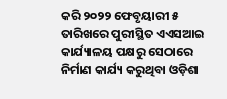କରି ୨୦୨୨ ଫେବୃୟାରୀ ୫ ତାରିଖରେ ପୁରୀସ୍ଥିତ ଏଏସଆଇ କାର୍ଯ୍ୟାଳୟ ପକ୍ଷରୁ ସେଠାରେ ନିର୍ମାଣ କାର୍ଯ୍ୟ କରୁଥିବା ଓଡ଼ିଶା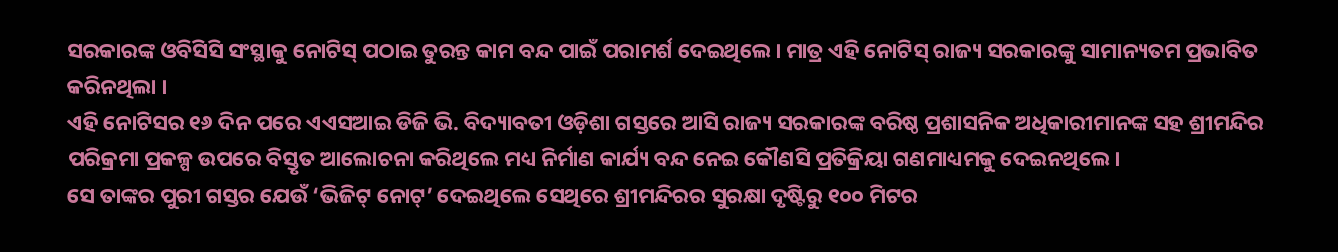ସରକାରଙ୍କ ଓବିସିସି ସଂସ୍ଥାକୁ ନୋଟିସ୍ ପଠାଇ ତୁରନ୍ତ କାମ ବନ୍ଦ ପାଇଁ ପରାମର୍ଶ ଦେଇଥିଲେ। ମାତ୍ର ଏହି ନୋଟିସ୍ ରାଜ୍ୟ ସରକାରଙ୍କୁ ସାମାନ୍ୟତମ ପ୍ରଭାବିତ କରିନଥିଲା ।
ଏହି ନୋଟିସର ୧୬ ଦିନ ପରେ ଏଏସଆଇ ଡିଜି ଭି. ବିଦ୍ୟାବତୀ ଓଡ଼ିଶା ଗସ୍ତରେ ଆସି ରାଜ୍ୟ ସରକାରଙ୍କ ବରିଷ୍ଠ ପ୍ରଶାସନିକ ଅଧିକାରୀମାନଙ୍କ ସହ ଶ୍ରୀମନ୍ଦିର ପରିକ୍ରମା ପ୍ରକଳ୍ପ ଉପରେ ବିସ୍ତୃତ ଆଲୋଚନା କରିଥିଲେ ମଧ୍ୟ ନିର୍ମାଣ କାର୍ଯ୍ୟ ବନ୍ଦ ନେଇ କୌଣସି ପ୍ରତିକ୍ରିୟା ଗଣମାଧ୍ୟମକୁ ଦେଇନଥିଲେ।
ସେ ତାଙ୍କର ପୁରୀ ଗସ୍ତର ଯେଉଁ ‘ଭିଜିଟ୍ ନୋଟ୍’ ଦେଇଥିଲେ ସେଥିରେ ଶ୍ରୀମନ୍ଦିରର ସୁରକ୍ଷା ଦୃଷ୍ଟିରୁ ୧୦୦ ମିଟର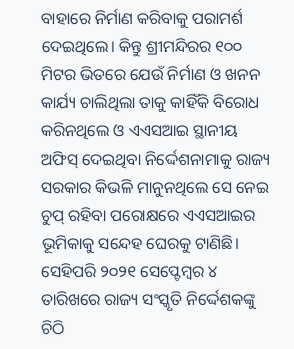ବାହାରେ ନିର୍ମାଣ କରିବାକୁ ପରାମର୍ଶ ଦେଇଥିଲେ। କିନ୍ତୁ ଶ୍ରୀମନ୍ଦିରର ୧୦୦ ମିଟର ଭିତରେ ଯେଉଁ ନିର୍ମାଣ ଓ ଖନନ କାର୍ଯ୍ୟ ଚାଲିଥିଲା ତାକୁ କାହିଁକି ବିରୋଧ କରିନଥିଲେ ଓ ଏଏସଆଇ ସ୍ଥାନୀୟ ଅଫିସ୍ ଦେଇଥିବା ନିର୍ଦ୍ଦେଶନାମାକୁ ରାଜ୍ୟ ସରକାର କିଭଳି ମାନୁନଥିଲେ ସେ ନେଇ ଚୁପ୍ ରହିବା ପରୋକ୍ଷରେ ଏଏସଆଇର ଭୂମିକାକୁ ସନ୍ଦେହ ଘେରକୁ ଟାଣିଛି।
ସେହିପରି ୨୦୨୧ ସେପ୍ଟେମ୍ବର ୪ ତାରିଖରେ ରାଜ୍ୟ ସଂସ୍କୃତି ନିର୍ଦ୍ଦେଶକଙ୍କୁ ଚିଠି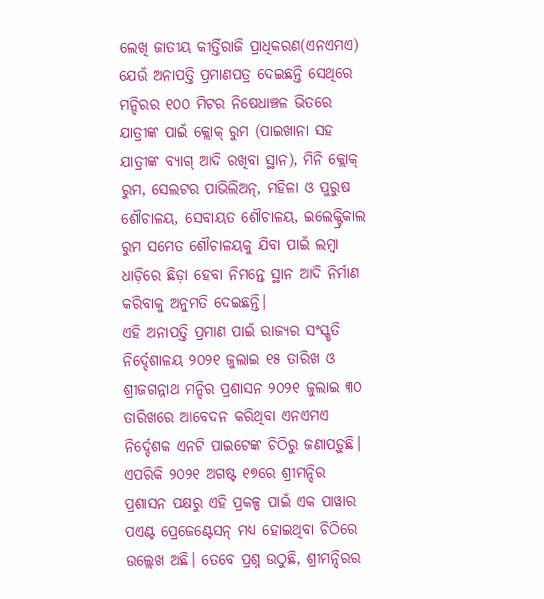ଲେଖି ଜାତୀୟ କୀର୍ତ୍ତିରାଜି ପ୍ରାଧିକରଣ(ଏନଏମଏ) ଯେଉଁ ଅନାପତ୍ତି ପ୍ରମାଣପତ୍ର ଦେଇଛନ୍ତି ସେଥିରେ ମନ୍ଦିରର ୧୦୦ ମିଟର ନିଷେଧାଞ୍ଚଳ ଭିତରେ ଯାତ୍ରୀଙ୍କ ପାଇଁ କ୍ଲୋକ୍ ରୁମ (ପାଇଖାନା ସହ ଯାତ୍ରୀଙ୍କ ବ୍ୟାଗ୍ ଆଦି ରଖିବା ସ୍ଥାନ), ମିନି କ୍ଲୋକ୍ ରୁମ, ସେଲଟର ପାଭିଲିଅନ୍, ମହିଳା ଓ ପୁରୁଷ ଶୌଚାଳୟ, ସେବାୟତ ଶୌଚାଳୟ, ଇଲେକ୍ଟ୍ରିକାଲ ରୁମ ସମେତ ଶୌଚାଳୟକୁ ଯିବା ପାଇଁ ଲମ୍ବା ଧାଡ଼ିରେ ଛିଡ଼ା ହେବା ନିମନ୍ତେ ସ୍ଥାନ ଆଦି ନିର୍ମାଣ କରିବାକୁ ଅନୁମତି ଦେଇଛନ୍ତି।
ଏହି ଅନାପତ୍ତି ପ୍ରମାଣ ପାଇଁ ରାଜ୍ୟର ସଂସ୍କୃତି ନିର୍ଦ୍ଦେଶାଳୟ ୨୦୨୧ ଜୁଲାଇ ୧୫ ତାରିଖ ଓ ଶ୍ରୀଜଗନ୍ନାଥ ମନ୍ଦିର ପ୍ରଶାସନ ୨୦୨୧ ଜୁଲାଇ ୩୦ ତାରିଖରେ ଆବେଦନ କରିଥିବା ଏନଏମଏ ନିର୍ଦ୍ଦେଶକ ଏନଟି ପାଇଟେଙ୍କ ଚିଠିରୁ ଜଣାପଡ଼ୁଛି। ଏପରିକି ୨୦୨୧ ଅଗଷ୍ଟ ୧୭ରେ ଶ୍ରୀମନ୍ଦିର ପ୍ରଶାସନ ପକ୍ଷରୁ ଏହି ପ୍ରକଳ୍ପ ପାଇଁ ଏକ ପାୱାର ପଏଣ୍ଟ ପ୍ରେଜେଣ୍ଟେସନ୍ ମଧ୍ୟ ହୋଇଥିବା ଚିଠିରେ ଉଲ୍ଲେଖ ଅଛି। ତେବେ ପ୍ରଶ୍ନ ଉଠୁଛି, ଶ୍ରୀମନ୍ଦିରର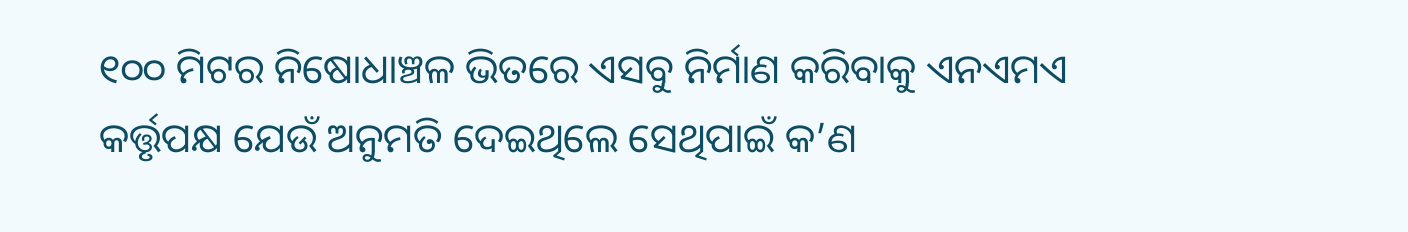୧୦୦ ମିଟର ନିଷୋଧାଞ୍ଚଳ ଭିତରେ ଏସବୁ ନିର୍ମାଣ କରିବାକୁ ଏନଏମଏ କର୍ତ୍ତୃପକ୍ଷ ଯେଉଁ ଅନୁମତି ଦେଇଥିଲେ ସେଥିପାଇଁ କ’ଣ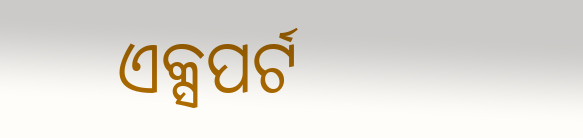ଏକ୍ସପର୍ଟ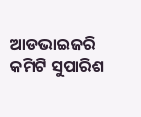ଆଡଭାଇଜରି କମିଟି ସୁପାରିଶ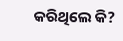କରିଥିଲେ କି?